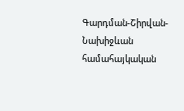Գարդման-Շիրվան-Նախիջևան համահայկական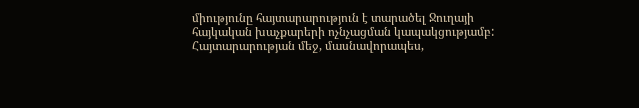միությունը հայտարարություն է տարածել Ջուղայի հայկական խաչքարերի ոչնչացման կապակցությամբ: Հայտարարության մեջ, մասնավորապես,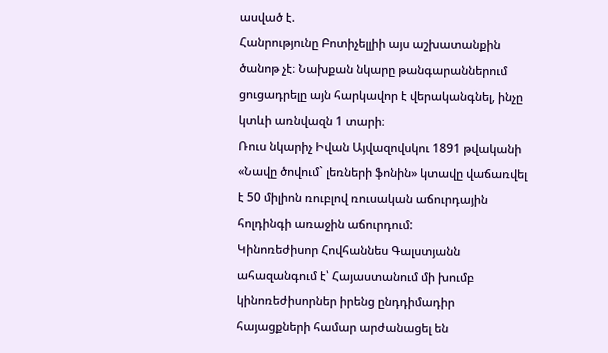ասված է.
Հանրությունը Բոտիչելլիի այս աշխատանքին ծանոթ չէ։ Նախքան նկարը թանգարաններում ցուցադրելը այն հարկավոր է վերականգնել, ինչը կտևի առնվազն 1 տարի։
Ռուս նկարիչ Իվան Այվազովսկու 1891 թվականի «Նավը ծովում` լեռների ֆոնին» կտավը վաճառվել է 50 միլիոն ռուբլով ռուսական աճուրդային հոլդինգի առաջին աճուրդում:
Կինոռեժիսոր Հովհաննես Գալստյանն ահազանգում է՝ Հայաստանում մի խումբ կինոռեժիսորներ իրենց ընդդիմադիր հայացքների համար արժանացել են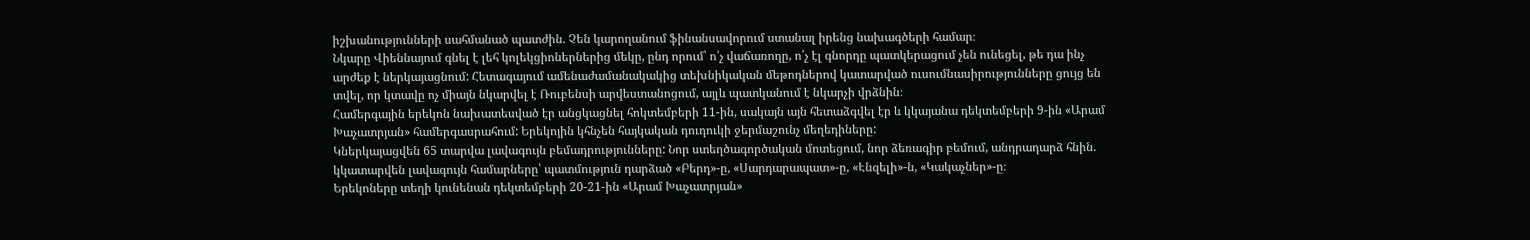իշխանությունների սահմանած պատժին. Չեն կարողանում ֆինանսավորում ստանալ իրենց նախագծերի համար։
Նկարը Վիեննայում գնել է լեհ կոլեկցիոներներից մեկը, ընդ որում՝ ո՛չ վաճառողը, ո՛չ էլ գնորդը պատկերացում չեն ունեցել, թե դա ինչ արժեք է ներկայացնում: Հետագայում ամենաժամանակակից տեխնիկական մեթոդներով կատարված ուսումնասիրությունները ցույց են տվել, որ կտավը ոչ միայն նկարվել է Ռուբենսի արվեստանոցում, այլև պատկանում է նկարչի վրձնին։
Համերգային երեկոն նախատեսված էր անցկացնել հոկտեմբերի 11-ին, սակայն այն հետաձգվել էր և կկայանա դեկտեմբերի 9-ին «Արամ Խաչատրյան» համերգասրահում: Երեկոյին կհնչեն հայկական դուդուկի ջերմաշունչ մեղեդիները:
Կներկայացվեն 65 տարվա լավագույն բեմադրությունները: Նոր ստեղծագործական մոտեցում, նոր ձեռագիր բեմում, անդրադարձ հնին. կկատարվեն լավագույն համարները՝ պատմություն դարձած «Բերդ»-ը, «Սարդարապատ»-ը, «Էնզելի»-ն, «Կակաչներ»-ը։
Երեկոները տեղի կունենան դեկտեմբերի 20-21-ին «Արամ Խաչատրյան»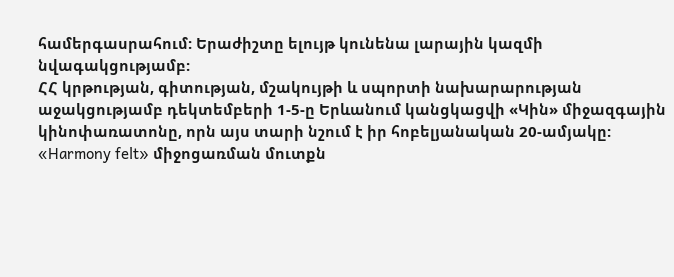համերգասրահում: Երաժիշտը ելույթ կունենա լարային կազմի նվագակցությամբ:
ՀՀ կրթության, գիտության, մշակույթի և սպորտի նախարարության աջակցությամբ դեկտեմբերի 1-5-ը Երևանում կանցկացվի «Կին» միջազգային կինոփառատոնը, որն այս տարի նշում է իր հոբելյանական 20-ամյակը:
«Harmony felt» միջոցառման մուտքն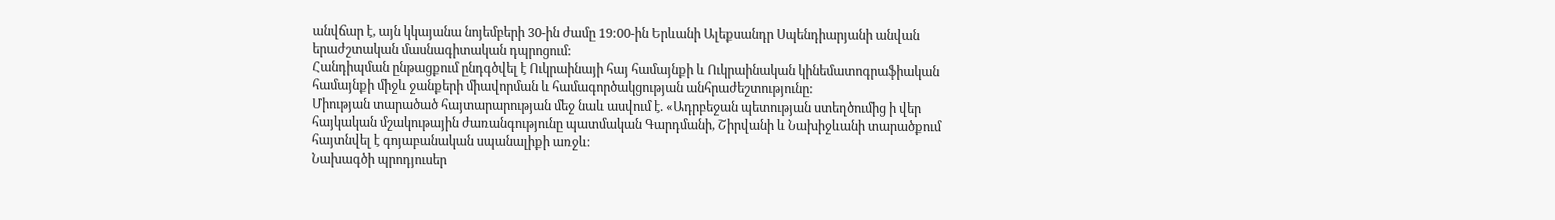անվճար է, այն կկայանա նոյեմբերի 30-ին ժամը 19:00-ին Երևանի Ալեքսանդր Սպենդիարյանի անվան երաժշտական մասնագիտական դպրոցում:
Հանդիպման ընթացքում ընդգծվել է Ուկրաինայի հայ համայնքի և Ուկրաինական կինեմատոգրաֆիական համայնքի միջև ջանքերի միավորման և համագործակցության անհրաժեշտությունը:
Միության տարածած հայտարարության մեջ նաև ասվում է. «Ադրբեջան պետության ստեղծումից ի վեր հայկական մշակութային ժառանգությունը պատմական Գարդմանի, Շիրվանի և Նախիջևանի տարածքում հայտնվել է գոյաբանական սպանալիքի առջև։
Նախագծի պրոդյուսեր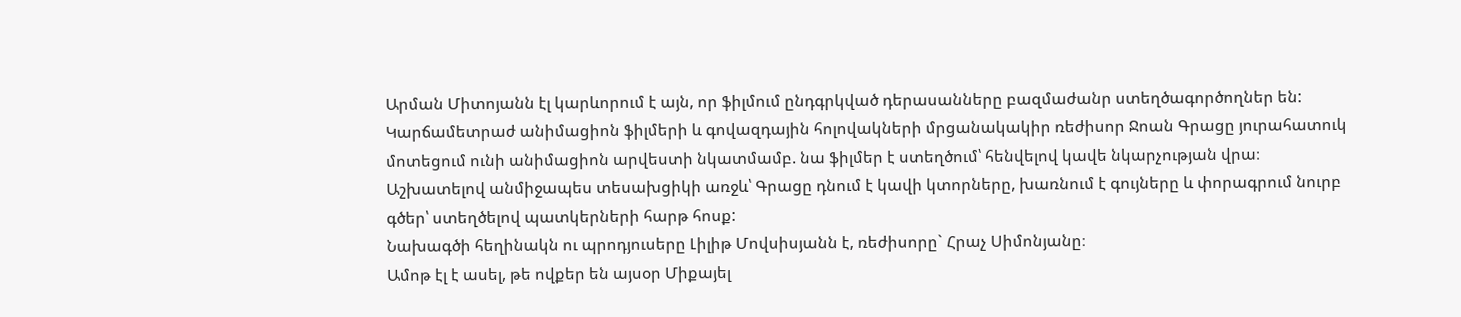Արման Միտոյանն էլ կարևորում է այն, որ ֆիլմում ընդգրկված դերասանները բազմաժանր ստեղծագործողներ են:
Կարճամետրաժ անիմացիոն ֆիլմերի և գովազդային հոլովակների մրցանակակիր ռեժիսոր Ջոան Գրացը յուրահատուկ մոտեցում ունի անիմացիոն արվեստի նկատմամբ. նա ֆիլմեր է ստեղծում՝ հենվելով կավե նկարչության վրա։ Աշխատելով անմիջապես տեսախցիկի առջև՝ Գրացը դնում է կավի կտորները, խառնում է գույները և փորագրում նուրբ գծեր՝ ստեղծելով պատկերների հարթ հոսք:
Նախագծի հեղինակն ու պրոդյուսերը Լիլիթ Մովսիսյանն է, ռեժիսորը` Հրաչ Սիմոնյանը։
Ամոթ էլ է ասել, թե ովքեր են այսօր Միքայել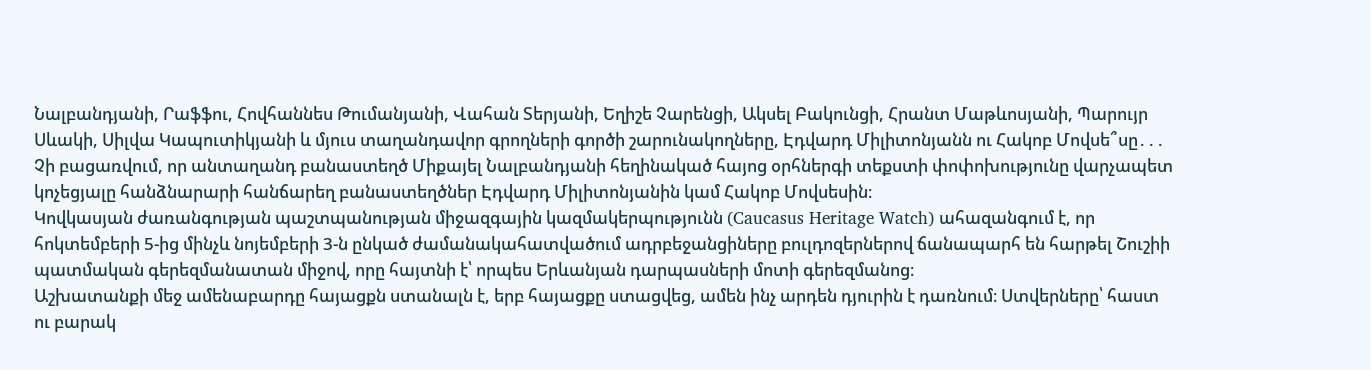Նալբանդյանի, Րաֆֆու, Հովհաննես Թումանյանի, Վահան Տերյանի, Եղիշե Չարենցի, Ակսել Բակունցի, Հրանտ Մաթևոսյանի, Պարույր Սևակի, Սիլվա Կապուտիկյանի և մյուս տաղանդավոր գրողների գործի շարունակողները, Էդվարդ Միլիտոնյանն ու Հակոբ Մովսե՞սը․․․ Չի բացառվում, որ անտաղանդ բանաստեղծ Միքայել Նալբանդյանի հեղինակած հայոց օրհներգի տեքստի փոփոխությունը վարչապետ կոչեցյալը հանձնարարի հանճարեղ բանաստեղծներ Էդվարդ Միլիտոնյանին կամ Հակոբ Մովսեսին։
Կովկասյան ժառանգության պաշտպանության միջազգային կազմակերպությունն (Caucasus Heritage Watch) ահազանգում է, որ հոկտեմբերի 5-ից մինչև նոյեմբերի 3-ն ընկած ժամանակահատվածում ադրբեջանցիները բուլդոզերներով ճանապարհ են հարթել Շուշիի պատմական գերեզմանատան միջով, որը հայտնի է՝ որպես Երևանյան դարպասների մոտի գերեզմանոց։
Աշխատանքի մեջ ամենաբարդը հայացքն ստանալն է, երբ հայացքը ստացվեց, ամեն ինչ արդեն դյուրին է դառնում։ Ստվերները՝ հաստ ու բարակ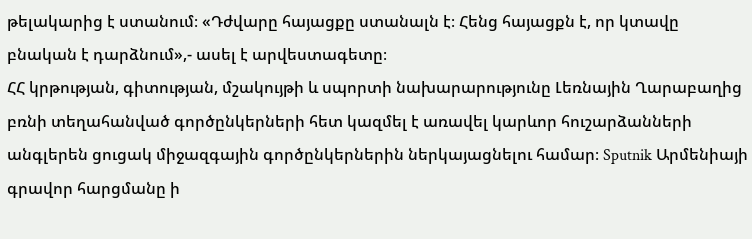թելակարից է ստանում։ «Դժվարը հայացքը ստանալն է։ Հենց հայացքն է, որ կտավը բնական է դարձնում»,- ասել է արվեստագետը։
ՀՀ կրթության, գիտության, մշակույթի և սպորտի նախարարությունը Լեռնային Ղարաբաղից բռնի տեղահանված գործընկերների հետ կազմել է առավել կարևոր հուշարձանների անգլերեն ցուցակ միջազգային գործընկերներին ներկայացնելու համար։ Sputnik Արմենիայի գրավոր հարցմանը ի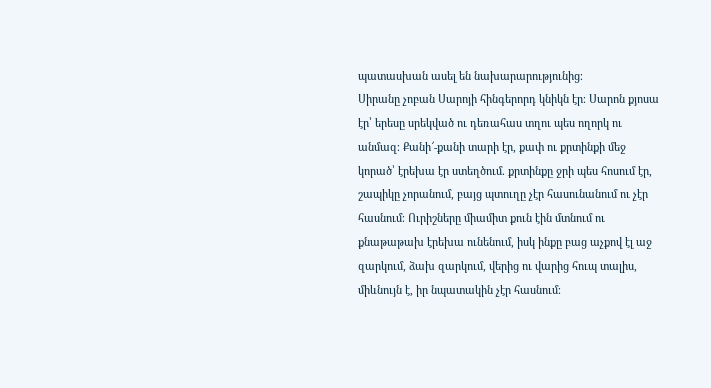պատասխան ասել են նախարարությունից։
Սիրանը չոբան Սարոյի հինգերորդ կնիկն էր։ Սարոն քյոսա էր՝ երեսը սրեկված ու դեռահաս տղու պես ողորկ ու անմազ։ Քանի՜-քանի տարի էր, քափ ու քրտինքի մեջ կորած՝ էրեխա էր ստեղծում. քրտինքը ջրի պես հոսում էր, շապիկը չորանում, բայց պտուղը չէր հասունանում ու չէր հասնում։ Ուրիշները միամիտ քուն էին մտնում ու քնաթաթախ էրեխա ունենում, իսկ ինքը բաց աչքով էլ աջ զարկում, ձախ զարկում, վերից ու վարից հուպ տալիս, միևնույն է, իր նպատակին չէր հասնում։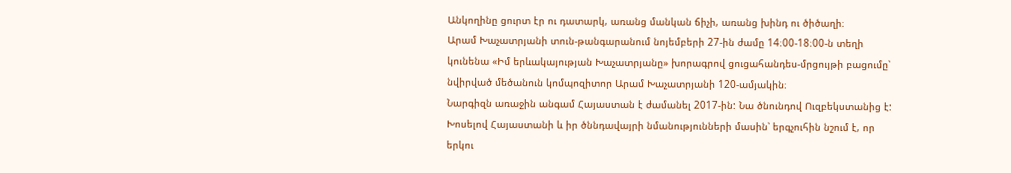Անկողինը ցուրտ էր ու դատարկ, առանց մանկան ճիչի, առանց խինդ ու ծիծաղի։
Արամ Խաչատրյանի տուն-թանգարանում նոյեմբերի 27-ին ժամը 14։00-18։00-ն տեղի կունենա «Իմ երևակայության Խաչատրյանը» խորագրով ցուցահանդես-մրցույթի բացումը՝ նվիրված մեծանուն կոմպոզիտոր Արամ Խաչատրյանի 120-ամյակին։
Նարգիզն առաջին անգամ Հայաստան է ժամանել 2017-ին: Նա ծնունդով Ուզբեկստանից է: Խոսելով Հայաստանի և իր ծննդավայրի նմանությունների մասին՝ երգչուհին նշում է, որ երկու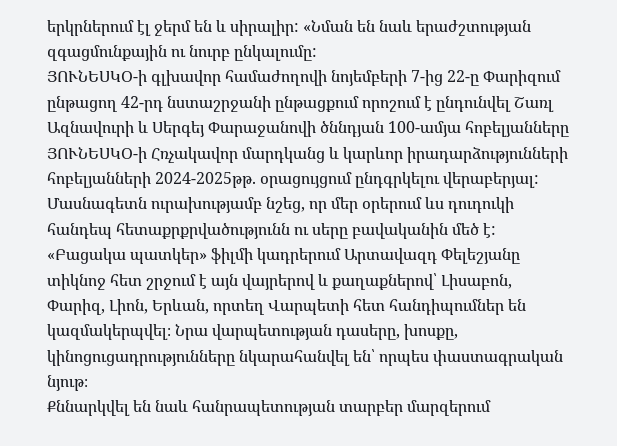երկրներում էլ ջերմ են և սիրալիր: «Նման են նաև երաժշտության զգացմունքային ու նուրբ ընկալումը:
ՅՈՒՆԵՍԿՕ-ի գլխավոր համաժողովի նոյեմբերի 7-ից 22-ը Փարիզում ընթացող 42-րդ նստաշրջանի ընթացքում որոշում է ընդունվել Շառլ Ազնավուրի և Սերգեյ Փարաջանովի ծննդյան 100-ամյա հոբելյանները ՅՈՒՆԵՍԿՕ-ի Հռչակավոր մարդկանց և կարևոր իրադարձությունների հոբելյանների 2024-2025թթ. օրացույցում ընդգրկելու վերաբերյալ:
Մասնագետն ուրախությամբ նշեց, որ մեր օրերում ևս դուդուկի հանդեպ հետաքրքրվածությունն ու սերը բավականին մեծ է:
«Բացակա պատկեր» ֆիլմի կադրերում Արտավազդ Փելեշյանը տիկնոջ հետ շրջում է այն վայրերով և քաղաքներով՝ Լիսաբոն, Փարիզ, Լիոն, Երևան, որտեղ Վարպետի հետ հանդիպումներ են կազմակերպվել։ Նրա վարպետության դասերը, խոսքը, կինոցուցադրությունները նկարահանվել են՝ որպես փաստագրական նյութ։
Քննարկվել են նաև հանրապետության տարբեր մարզերում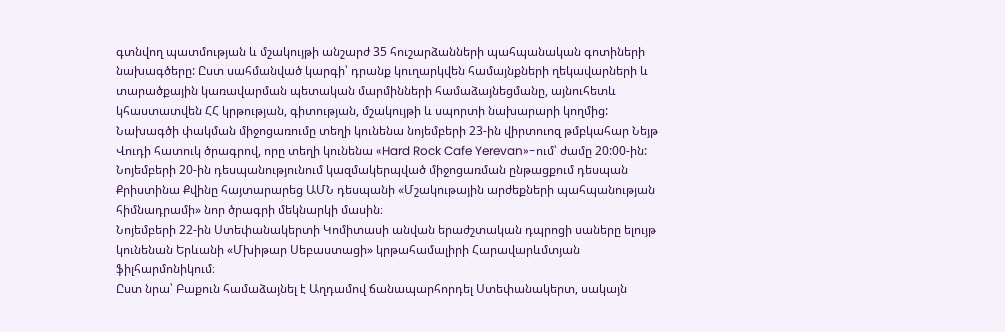գտնվող պատմության և մշակույթի անշարժ 35 հուշարձանների պահպանական գոտիների նախագծերը: Ըստ սահմանված կարգի՝ դրանք կուղարկվեն համայնքների ղեկավարների և տարածքային կառավարման պետական մարմինների համաձայնեցմանը, այնուհետև կհաստատվեն ՀՀ կրթության, գիտության, մշակույթի և սպորտի նախարարի կողմից:
Նախագծի փակման միջոցառումը տեղի կունենա նոյեմբերի 23-ին վիրտուոզ թմբկահար Նեյթ Վուդի հատուկ ծրագրով, որը տեղի կունենա «Hard Rock Cafe Yerevan»-ում՝ ժամը 20:00-ին:
Նոյեմբերի 20-ին դեսպանությունում կազմակերպված միջոցառման ընթացքում դեսպան Քրիստինա Քվինը հայտարարեց ԱՄՆ դեսպանի «Մշակութային արժեքների պահպանության հիմնադրամի» նոր ծրագրի մեկնարկի մասին։
Նոյեմբերի 22-ին Ստեփանակերտի Կոմիտասի անվան երաժշտական դպրոցի սաները ելույթ կունենան Երևանի «Մխիթար Սեբաստացի» կրթահամալիրի Հարավարևմտյան ֆիլհարմոնիկում։
Ըստ նրա՝ Բաքուն համաձայնել է Աղդամով ճանապարհորդել Ստեփանակերտ, սակայն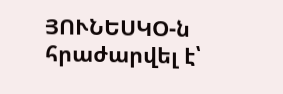ՅՈՒՆԵՍԿՕ-ն հրաժարվել է՝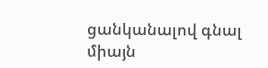ցանկանալով գնալ միայն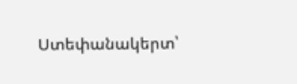Ստեփանակերտ՝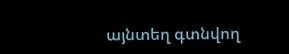այնտեղ գտնվող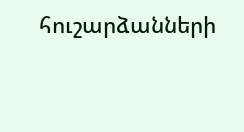հուշարձանների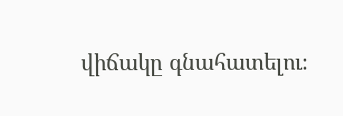վիճակը գնահատելու։